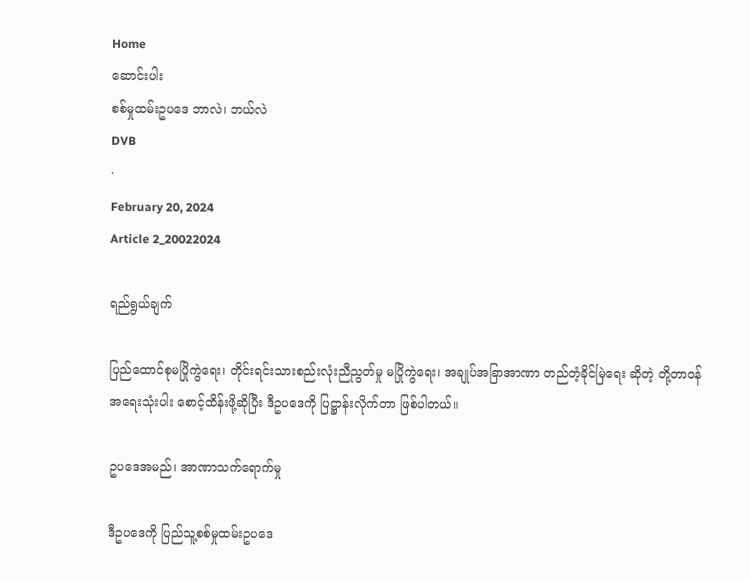Home
ဆောင်းပါး
စစ်မှုထမ်းဥပဒေ ဘာလဲ၊ ဘယ်လဲ
DVB
·
February 20, 2024
Article 2_20022024

ရည်ရွယ်ချက်

ပြည်ထောင်စုမပြိုကွဲရေး၊ တိုင်းရင်းသားစည်းလုံးညီညွတ်မှု မပြိုကွဲရေး၊ အချုပ်အခြာအာဏာ တည်တံ့ခိုင်မြဲရေး ဆိုတဲ့ တို့တာဝန်အရေးသုံးပါး စောင့်ထိန်းဖို့ဆိုပြီး ဒီဥပဒေကို ပြဋ္ဌာန်းလိုက်တာ ဖြစ်ပါတယ်။

ဥပဒေအမည်၊ အာဏာသက်ရောက်မှု

ဒီဥပဒေကို ပြည်သူ့စစ်မှုထမ်းဥပဒေ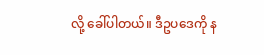လို့ ခေါ်ပါတယ်။ ဒီဥပဒေကို န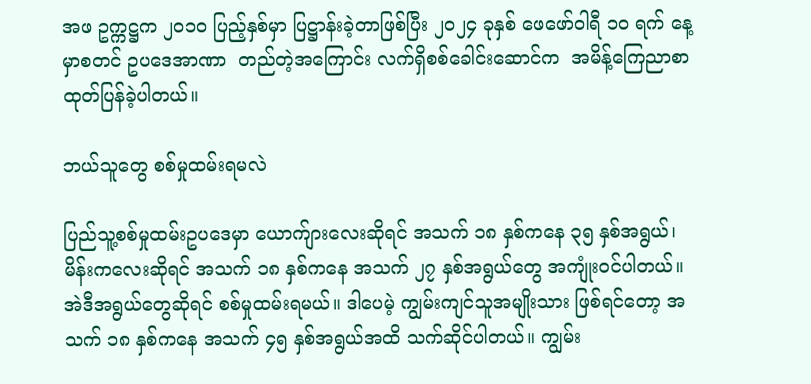အဖ ဥက္ကဋ္ဌက ၂၀၁၀ ပြည့်နှစ်မှာ ပြဋ္ဌာန်းခဲ့တာဖြစ်ပြီး ၂၀၂၄ ခုနှစ် ဖေဖော်ဝါရီ ၁၀ ရက် နေ့မှာစတင် ဥပဒေအာဏာ  တည်တဲ့အကြောင်း လက်ရှိစစ်ခေါင်းဆောင်က  အမိန့်ကြေညာစာ ထုတ်ပြန်ခဲ့ပါတယ်။

ဘယ်သူတွေ စစ်မှုထမ်းရမလဲ

ပြည်သူ့စစ်မှုထမ်းဥပဒေမှာ ယောက်ျားလေးဆိုရင် အသက် ၁၈ နှစ်ကနေ ၃၅ နှစ်အရွယ်၊ မိန်းကလေးဆိုရင် အသက် ၁၈ နှစ်ကနေ အသက် ၂၇ နှစ်အရွယ်တွေ အကျုံးဝင်ပါတယ်။ အဲဒီအရွယ်တွေဆိုရင် စစ်မှုထမ်းရမယ်။ ဒါပေမဲ့ ကျွမ်းကျင်သူအမျိုးသား ဖြစ်ရင်တော့ အသက် ၁၈ နှစ်ကနေ အသက် ၄၅ နှစ်အရွယ်အထိ သက်ဆိုင်ပါတယ်။ ကျွမ်း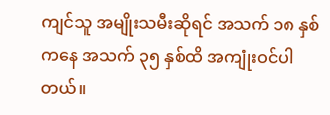ကျင်သူ အမျိုးသမီးဆိုရင် အသက် ၁၈ နှစ်ကနေ အသက် ၃၅ နှစ်ထိ အကျုံးဝင်ပါတယ်။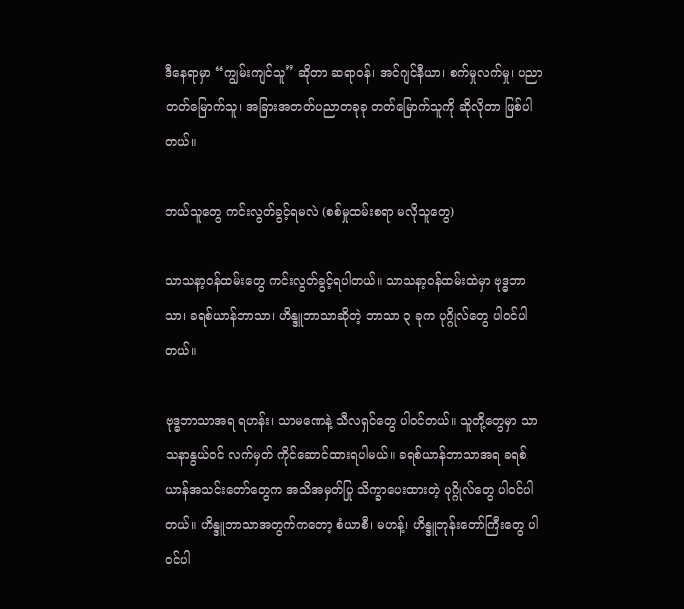ဒီနေရာမှာ “ကျွမ်းကျင်သူ” ဆိုတာ ဆရာဝန်၊ အင်ဂျင်နီယာ၊ စက်မှုလက်မှု၊ ပညာတတ်မြောက်သူ၊ အခြားအတတ်ပညာတခုခု တတ်မြောက်သူကို ဆိုလိုတာ ဖြစ်ပါတယ်။

ဘယ်သူတွေ ကင်းလွတ်ခွင့်ရမလဲ (စစ်မှုထမ်းစရာ မလိုသူတွေ)

သာသနာ့ဝန်ထမ်းတွေ ကင်းလွတ်ခွင့်ရပါတယ်။ သာသနာ့ဝန်ထမ်းထဲမှာ ဗုဒ္ဓဘာသာ၊ ခရစ်ယာန်ဘာသာ၊ ဟိန္ဒူဘာသာဆိုတဲ့ ဘာသာ ၃ ခုက ပုဂ္ဂိုလ်တွေ ပါဝင်ပါတယ်။

ဗုဒ္ဓဘာသာအရ ရဟန်း၊ သာမဏေနဲ့ သီလရှင်တွေ ပါဝင်တယ်။ သူတို့တွေမှာ သာသနာနွယ်ဝင် လက်မှတ် ကိုင်ဆောင်ထားရပါမယ်။ ခရစ်ယာန်ဘာသာအရ ခရစ်ယာန်အသင်းတော်တွေက အသိအမှတ်ပြု သိက္ခာပေးထားတဲ့ ပုဂ္ဂိုလ်တွေ ပါဝင်ပါတယ်။ ဟိန္ဒူဘာသာအတွက်ကတော့ စံယာစီ၊ မဟန့်၊ ဟိန္ဒူဘုန်းတော်ကြီးတွေ ပါဝင်ပါ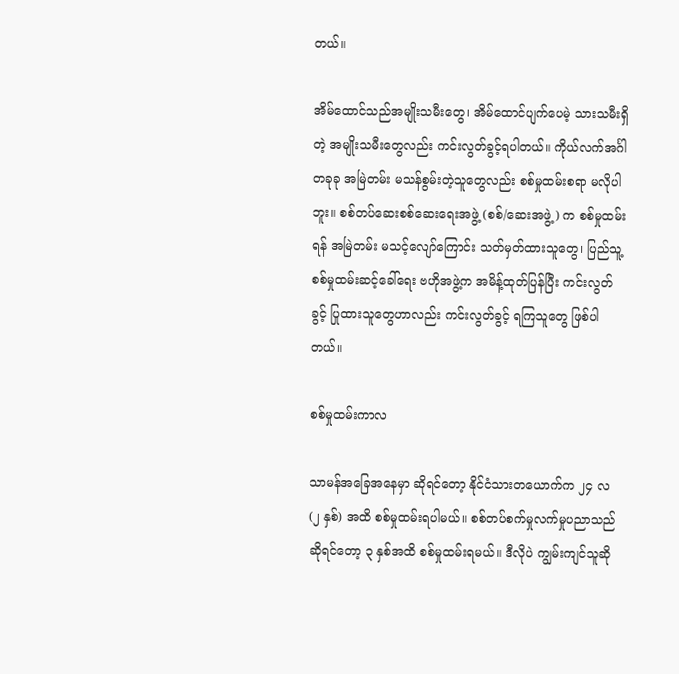တယ်။

အိမ်ထောင်သည်အမျိုးသမီးတွေ၊ အိမ်ထောင်ပျက်ပေမဲ့ သားသမီးရှိတဲ့ အမျိုးသမီးတွေလည်း ကင်းလွတ်ခွင့်ရပါတယ်။ ကိုယ်လက်အင်္ဂါတခုခု အမြဲတမ်း မသန်စွမ်းတဲ့သူတွေလည်း စစ်မှုထမ်းစရာ မလိုပါဘူး။ စစ်တပ်ဆေးစစ်ဆေးရေးအဖွဲ့ (စစ်/ဆေးအဖွဲ့) က စစ်မှုထမ်းရန် အမြဲတမ်း မသင့်လျော်ကြောင်း သတ်မှတ်ထားသူတွေ၊ ပြည်သူ့စစ်မှုထမ်းဆင့်ခေါ်ရေး ဗဟိုအဖွဲ့က အမိန့်ထုတ်ပြန်ပြီး ကင်းလွတ်ခွင့် ပြုထားသူတွေဟာလည်း ကင်းလွတ်ခွင့် ရကြသူတွေ ဖြစ်ပါတယ်။

စစ်မှုထမ်းကာလ

သာမန်အခြေအနေမှာ ဆိုရင်တော့ နိုင်ငံသားတယောက်က ၂၄ လ (၂ နှစ်) အထိ စစ်မှုထမ်းရပါမယ်။ စစ်တပ်စက်မှုလက်မှုပညာသည် ဆိုရင်တော့ ၃ နှစ်အထိ စစ်မှုထမ်းရမယ်။ ဒီလိုပဲ ကျွမ်းကျင်သူဆို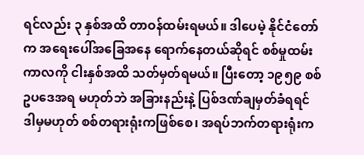ရင်လည်း ၃ နှစ်အထိ တာဝန်ထမ်းရမယ်။ ဒါပေမဲ့ နိုင်ငံတော်က အရေးပေါ်အခြေအနေ ရောက်နေတယ်ဆိုရင် စစ်မှုထမ်းကာလကို ငါးနှစ်အထိ သတ်မှတ်ရမယ်။ ပြီးတော့ ၁၉၅၉ စစ်ဥပဒေအရ မဟုတ်ဘဲ အခြားနည်းနဲ့ ပြစ်ဒဏ်ချမှတ်ခံရရင် ဒါမှမဟုတ် စစ်တရားရုံးကဖြစ်စေ၊ အရပ်ဘက်တရားရုံးက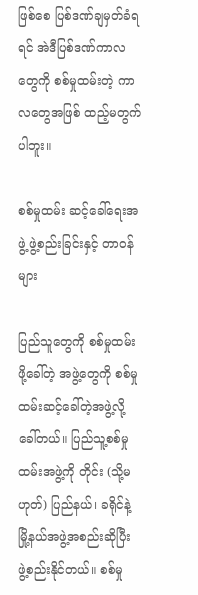ဖြစ်စေ ပြစ်ဒဏ်ချမှတ်ခံရရင် အဲဒီပြစ်ဒဏ်ကာလတွေကို စစ်မှုထမ်းတဲ့ ကာလတွေအဖြစ် ထည့်မတွက်ပါဘူး။

စစ်မှုထမ်း ဆင့်ခေါ်ရေးအဖွဲ့ ဖွဲ့စည်းခြင်းနှင့် တာဝန်များ

ပြည်သူတွေကို စစ်မှုထမ်းဖို့ခေါ်တဲ့ အဖွဲ့တွေကို စစ်မှုထမ်းဆင့်ခေါ်တဲ့အဖွဲ့လို့ ခေါ်တယ်။ ပြည်သူ့စစ်မှုထမ်းအဖွဲ့ကို တိုင်း (သို့မဟုတ်) ပြည်နယ်၊ ခရိုင်နဲ့ မြို့နယ်အဖွဲ့အစည်းဆိုပြီး ဖွဲ့စည်းနိုင်တယ်။ စစ်မှု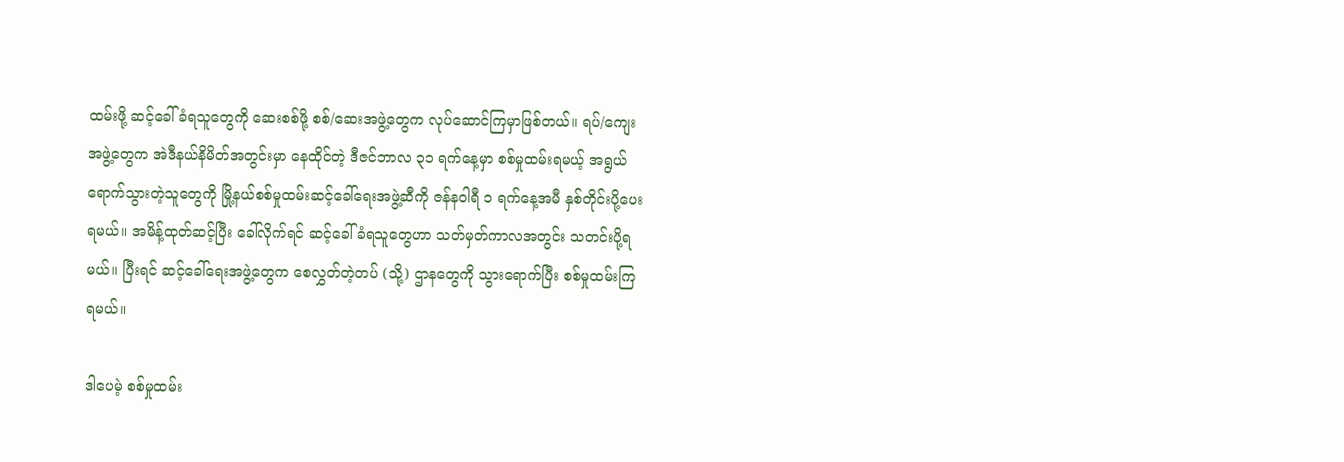ထမ်းဖို့ ဆင့်ခေါ်ခံရသူတွေကို ဆေးစစ်ဖို့ စစ်/ဆေးအဖွဲ့တွေက လုပ်ဆောင်ကြမှာဖြစ်တယ်။ ရပ်/ကျေးအဖွဲ့တွေက အဲဒီနယ်နိမိတ်အတွင်းမှာ နေထိုင်တဲ့ ဒီဇင်ဘာလ ၃၁ ရက်နေ့မှာ စစ်မှုထမ်းရမယ့် အရွယ်ရောက်သွားတဲ့သူတွေကို မြို့နယ်စစ်မှုထမ်းဆင့်ခေါ်ရေးအဖွဲ့ဆီကို ဇန်နဝါရီ ၁ ရက်နေ့အမီ နှစ်တိုင်းပို့ပေးရမယ်။ အမိန့်ထုတ်ဆင့်ပြီး ခေါ်လိုက်ရင် ဆင့်ခေါ်ခံရသူတွေဟာ သတ်မှတ်ကာလအတွင်း သတင်းပို့ရမယ်။ ပြီးရင် ဆင့်ခေါ်ရေးအဖွဲ့တွေက စေလွှတ်တဲ့တပ် (သို့) ဌာနတွေကို သွားရောက်ပြီး စစ်မှုထမ်းကြရမယ်။

ဒါပေမဲ့ စစ်မှုထမ်း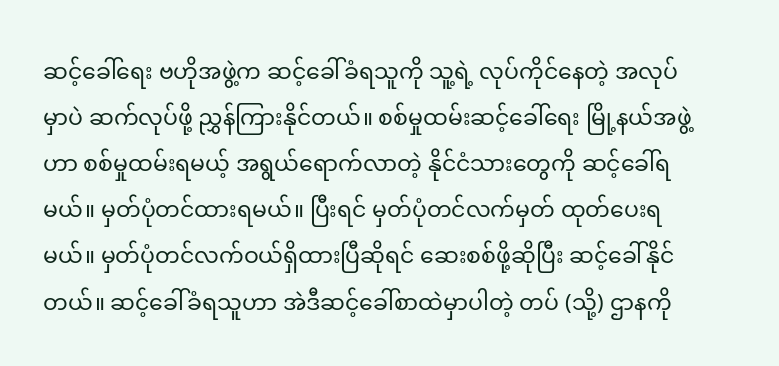ဆင့်ခေါ်ရေး ဗဟိုအဖွဲ့က ဆင့်ခေါ်ခံရသူကို သူ့ရဲ့ လုပ်ကိုင်နေတဲ့ အလုပ်မှာပဲ ဆက်လုပ်ဖို့ ညွှန်ကြားနိုင်တယ်။ စစ်မှုထမ်းဆင့်ခေါ်ရေး မြို့နယ်အဖွဲ့ဟာ စစ်မှုထမ်းရမယ့် အရွယ်ရောက်လာတဲ့ နိုင်ငံသားတွေကို ဆင့်ခေါ်ရမယ်။ မှတ်ပုံတင်ထားရမယ်။ ပြီးရင် မှတ်ပုံတင်လက်မှတ် ထုတ်ပေးရမယ်။ မှတ်ပုံတင်လက်ဝယ်ရှိထားပြီဆိုရင် ဆေးစစ်ဖို့ဆိုပြီး ဆင့်ခေါ်နိုင်တယ်။ ဆင့်ခေါ်ခံရသူဟာ အဲဒီဆင့်ခေါ်စာထဲမှာပါတဲ့ တပ် (သို့) ဌာနကို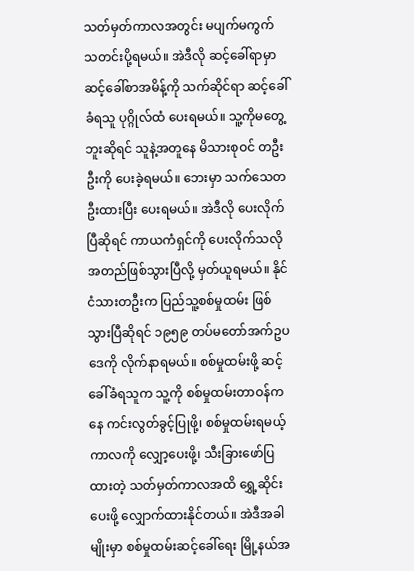သတ်မှတ်ကာလအတွင်း မပျက်မကွက် သတင်းပို့ရမယ်။ အဲဒီလို ဆင့်ခေါ်ရာမှာ ဆင့်ခေါ်စာအမိန့်ကို သက်ဆိုင်ရာ ဆင့်ခေါ်ခံရသူ ပုဂ္ဂိုလ်ထံ ပေးရမယ်။ သူ့ကိုမတွေ့ဘူးဆိုရင် သူနဲ့အတူနေ မိသားစုဝင် တဦးဦးကို ပေးခဲ့ရမယ်။ ဘေးမှာ သက်သေတဦးထားပြီး ပေးရမယ်။ အဲဒီလို ပေးလိုက်ပြီဆိုရင် ကာယကံရှင်ကို ပေးလိုက်သလို အတည်ဖြစ်သွားပြီလို့ မှတ်ယူရမယ်။ နိုင်ငံသားတဦးက ပြည်သူ့စစ်မှုထမ်း ဖြစ်သွားပြီဆိုရင် ၁၉၅၉ တပ်မတော်အက်ဥပဒေကို လိုက်နာရမယ်။ စစ်မှုထမ်းဖို့ ဆင့်ခေါ်ခံရသူက သူ့ကို စစ်မှုထမ်းတာဝန်ကနေ ကင်းလွတ်ခွင့်ပြုဖို့၊ စစ်မှုထမ်းရမယ့်ကာလကို လျှော့ပေးဖို့၊ သီးခြားဖော်ပြထားတဲ့ သတ်မှတ်ကာလအထိ ရွှေ့ဆိုင်းပေးဖို့ လျှောက်ထားနိုင်တယ်။ အဲဒီအခါမျိုးမှာ စစ်မှုထမ်းဆင့်ခေါ်ရေး မြို့နယ်အ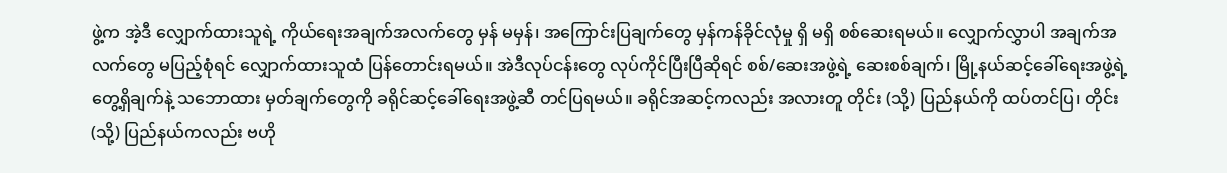ဖွဲ့က အဲ့ဒီ လျှောက်ထားသူရဲ့ ကိုယ်ရေးအချက်အလက်တွေ မှန် မမှန်၊ အကြောင်းပြချက်တွေ မှန်ကန်ခိုင်လုံမှု ရှိ မရှိ စစ်ဆေးရမယ်။ လျှောက်လွှာပါ အချက်အလက်တွေ မပြည့်စုံရင် လျှောက်ထားသူထံ ပြန်တောင်းရမယ်။ အဲဒီလုပ်ငန်းတွေ လုပ်ကိုင်ပြီးပြီဆိုရင် စစ်/ဆေးအဖွဲ့ရဲ့ ဆေးစစ်ချက်၊ မြို့နယ်ဆင့်ခေါ်ရေးအဖွဲ့ရဲ့ တွေ့ရှိချက်နဲ့ သဘောထား မှတ်ချက်တွေကို ခရိုင်ဆင့်ခေါ်ရေးအဖွဲ့ဆီ တင်ပြရမယ်။ ခရိုင်အဆင့်ကလည်း အလားတူ တိုင်း (သို့) ပြည်နယ်ကို ထပ်တင်ပြ၊ တိုင်း (သို့) ပြည်နယ်ကလည်း ဗဟို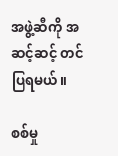အဖွဲ့ဆီကို အဆင့်ဆင့် တင်ပြရမယ်။

စစ်မှု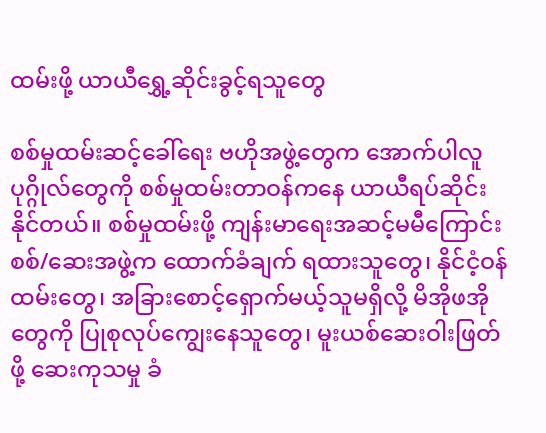ထမ်းဖို့ ယာယီရွှေ့ဆိုင်းခွင့်ရသူတွေ

စစ်မှုထမ်းဆင့်ခေါ်ရေး ဗဟိုအဖွဲ့တွေက အောက်ပါလူပုဂ္ဂိုလ်တွေကို စစ်မှုထမ်းတာဝန်ကနေ ယာယီရပ်ဆိုင်းနိုင်တယ်။ စစ်မှုထမ်းဖို့ ကျန်းမာရေးအဆင့်မမီကြောင်း စစ်/ဆေးအဖွဲ့က ထောက်ခံချက် ရထားသူတွေ၊ နိုင်ငံ့ဝန်ထမ်းတွေ၊ အခြားစောင့်ရှောက်မယ့်သူမရှိလို့ မိအိုဖအိုတွေကို ပြုစုလုပ်ကျွေးနေသူတွေ၊ မူးယစ်ဆေးဝါးဖြတ်ဖို့ ဆေးကုသမှု ခံ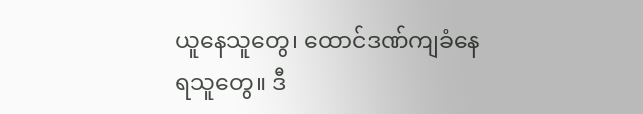ယူနေသူတွေ၊ ထောင်ဒဏ်ကျခံနေရသူတွေ။ ဒီ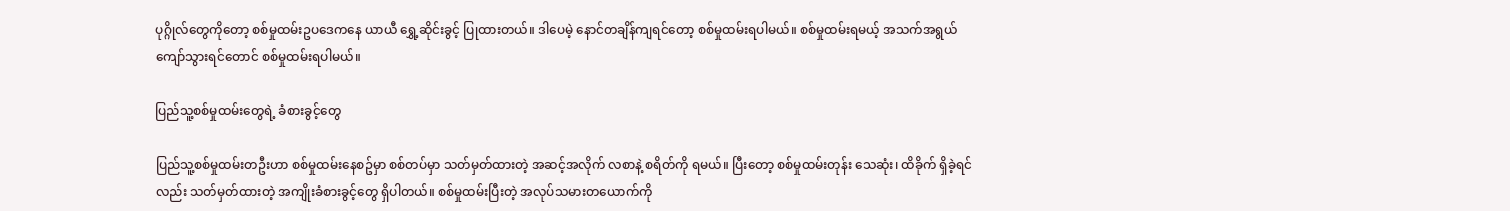ပုဂ္ဂိုလ်တွေကိုတော့ စစ်မှုထမ်းဥပဒေကနေ ယာယီ ရွှေ့ဆိုင်းခွင့် ပြုထားတယ်။ ဒါပေမဲ့ နောင်တချိန်ကျရင်တော့ စစ်မှုထမ်းရပါမယ်။ စစ်မှုထမ်းရမယ့် အသက်အရွယ် ကျော်သွားရင်တောင် စစ်မှုထမ်းရပါမယ်။

ပြည်သူ့စစ်မှုထမ်းတွေရဲ့ ခံစားခွင့်တွေ

ပြည်သူ့စစ်မှုထမ်းတဦးဟာ စစ်မှုထမ်းနေစဥ်မှာ စစ်တပ်မှာ သတ်မှတ်ထားတဲ့ အဆင့်အလိုက် လစာနဲ့ စရိတ်ကို ရမယ်။ ပြီးတော့ စစ်မှုထမ်းတုန်း သေဆုံး၊ ထိခိုက် ရှိခဲ့ရင်လည်း သတ်မှတ်ထားတဲ့ အကျိုးခံစားခွင့်တွေ ရှိပါတယ်။ စစ်မှုထမ်းပြီးတဲ့ အလုပ်သမားတယောက်ကို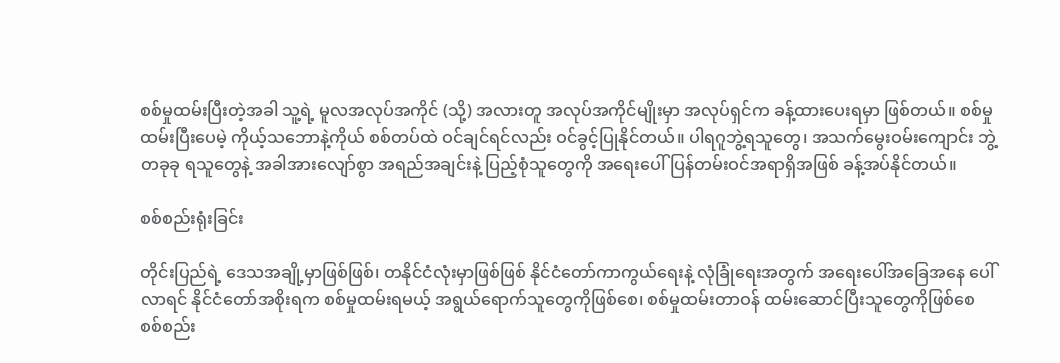စစ်မှုထမ်းပြီးတဲ့အခါ သူ့ရဲ့ မူလအလုပ်အကိုင် (သို့) အလားတူ အလုပ်အကိုင်မျိုးမှာ အလုပ်ရှင်က ခန့်ထားပေးရမှာ ဖြစ်တယ်။ စစ်မှုထမ်းပြီးပေမဲ့ ကိုယ့်သဘောနဲ့ကိုယ် စစ်တပ်ထဲ ဝင်ချင်ရင်လည်း ဝင်ခွင့်ပြုနိုင်တယ်။ ပါရဂူဘွဲ့ရသူတွေ၊ အသက်မွေးဝမ်းကျောင်း ဘွဲ့တခုခု ရသူတွေနဲ့ အခါအားလျော်စွာ အရည်အချင်းနဲ့ ပြည့်စုံသူတွေကို အရေးပေါ် ပြန်တမ်းဝင်အရာရှိအဖြစ် ခန့်အပ်နိုင်တယ်။

စစ်စည်းရုံးခြင်း

တိုင်းပြည်ရဲ့ ဒေသအချို့မှာဖြစ်ဖြစ်၊ တနိုင်ငံလုံးမှာဖြစ်ဖြစ် နိုင်ငံတော်ကာကွယ်ရေးနဲ့ လုံခြုံရေးအတွက် အရေးပေါ်အခြေအနေ ပေါ်လာရင် နိုင်ငံတော်အစိုးရက စစ်မှုထမ်းရမယ့် အရွယ်ရောက်သူတွေကိုဖြစ်စေ၊ စစ်မှုထမ်းတာဝန် ထမ်းဆောင်ပြီးသူတွေကိုဖြစ်စေ စစ်စည်း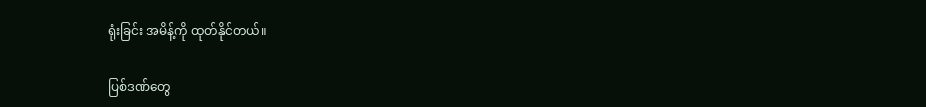ရုံးခြင်း အမိန့်ကို ထုတ်နိုင်တယ်။

ပြစ်ဒဏ်တွေ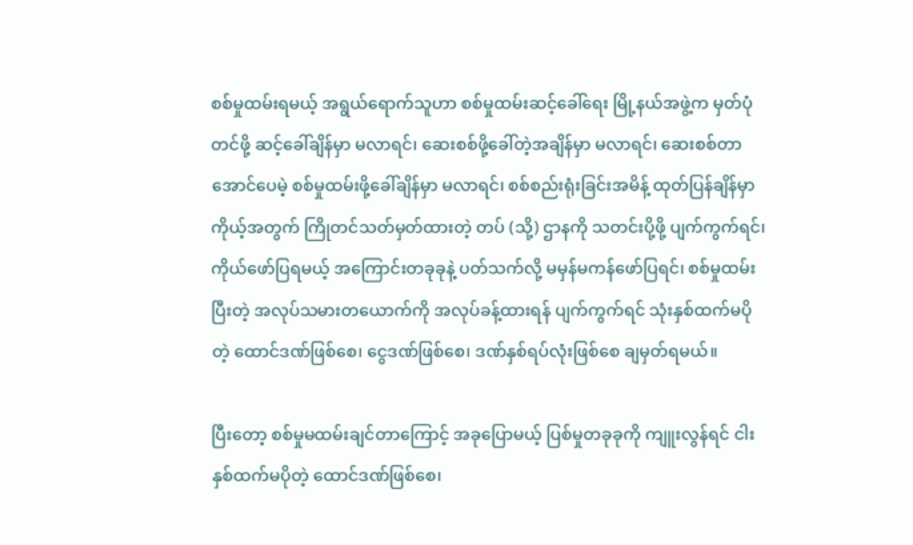စစ်မှုထမ်းရမယ့် အရွယ်ရောက်သူဟာ စစ်မှုထမ်းဆင့်ခေါ်ရေး မြို့နယ်အဖွဲ့က မှတ်ပုံတင်ဖို့ ဆင့်ခေါ်ချိန်မှာ မလာရင်၊ ဆေးစစ်ဖို့ခေါ်တဲ့အချိန်မှာ မလာရင်၊ ဆေးစစ်တာ အောင်ပေမဲ့ စစ်မှုထမ်းဖို့ခေါ်ချိန်မှာ မလာရင်၊ စစ်စည်းရုံးခြင်းအမိန့် ထုတ်ပြန်ချိန်မှာ ကိုယ့်အတွက် ကြိုတင်သတ်မှတ်ထားတဲ့ တပ် (သို့) ဌာနကို သတင်းပို့ဖို့ ပျက်ကွက်ရင်၊ ကိုယ်ဖော်ပြရမယ့် အကြောင်းတခုခုနဲ့ ပတ်သက်လို့ မမှန်မကန်ဖော်ပြရင်၊ စစ်မှုထမ်းပြီးတဲ့ အလုပ်သမားတယောက်ကို အလုပ်ခန့်ထားရန် ပျက်ကွက်ရင် သုံးနှစ်ထက်မပိုတဲ့ ထောင်ဒဏ်ဖြစ်စေ၊ ငွေဒဏ်ဖြစ်စေ၊ ဒဏ်နှစ်ရပ်လုံးဖြစ်စေ ချမှတ်ရမယ်။

ပြီးတော့ စစ်မှုမထမ်းချင်တာကြောင့် အခုပြောမယ့် ပြစ်မှုတခုခုကို ကျူးလွန်ရင် ငါးနှစ်ထက်မပိုတဲ့ ထောင်ဒဏ်ဖြစ်စေ၊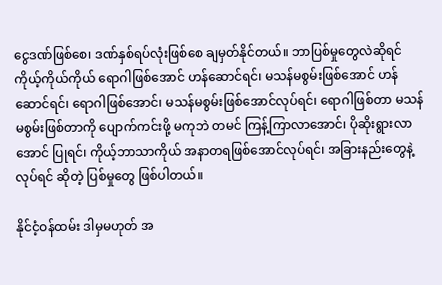ငွေဒဏ်ဖြစ်စေ၊ ဒဏ်နှစ်ရပ်လုံးဖြစ်စေ ချမှတ်နိုင်တယ်။ ဘာပြစ်မှုတွေလဲဆိုရင် ကိုယ့်ကိုယ်ကိုယ် ရောဂါဖြစ်အောင် ဟန်ဆောင်ရင်၊ မသန်မစွမ်းဖြစ်အောင် ဟန်ဆောင်ရင်၊ ရောဂါဖြစ်အောင်၊ မသန်မစွမ်းဖြစ်အောင်လုပ်ရင်၊ ရောဂါဖြစ်တာ မသန်မစွမ်းဖြစ်တာကို ပျောက်ကင်းဖို့ မကုဘဲ တမင် ကြန့်ကြာလာအောင်၊ ပိုဆိုးရွားလာအောင် ပြုရင်၊ ကိုယ့်ဘာသာကိုယ် အနာတရဖြစ်အောင်လုပ်ရင်၊ အခြားနည်းတွေနဲ့လုပ်ရင် ဆိုတဲ့ ပြစ်မှုတွေ ဖြစ်ပါတယ်။

နိုင်ငံ့ဝန်ထမ်း ဒါမှမဟုတ် အ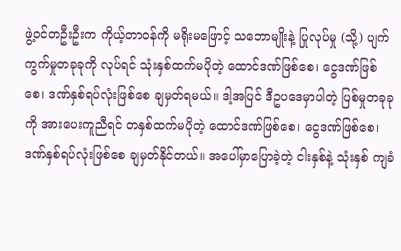ဖွဲ့ဝင်တဦးဦးက ကိုယ့်တာဝန်ကို မရိုးမဖြောင့် သဘောမျိုးနဲ့ ပြုလုပ်မှု (သို့) ပျက်ကွက်မှုတခုခုကို လုပ်ရင် သုံးနှစ်ထက်မပိုတဲ့ ထောင်ဒဏ်ဖြစ်စေ၊ ငွေဒဏ်ဖြစ်စေ၊ ဒဏ်နှစ်ရပ်လုံးဖြစ်စေ ချမှတ်ရမယ်။ ဒါ့အပြင် ဒီဥပဒေမှာပါတဲ့ ပြစ်မှုတခုခုကို အားပေးကူညီရင် တနှစ်ထက်မပိုတဲ့ ထောင်ဒဏ်ဖြစ်စေ၊ ငွေဒဏ်ဖြစ်စေ၊ ဒဏ်နှစ်ရပ်လုံးဖြစ်စေ ချမှတ်နိုင်တယ်။ အပေါ်မှာ‌ပြောခဲ့တဲ့ ငါးနှစ်နဲ့ သုံးနှစ် ကျခံ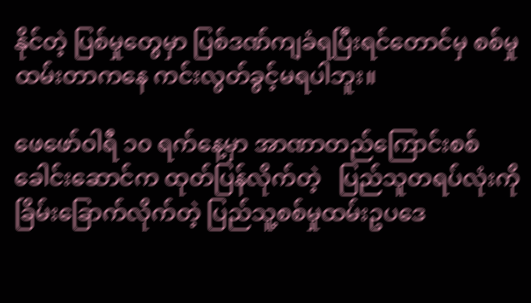နိုင်တဲ့ ပြစ်မှုတွေမှာ ပြစ်ဒဏ်ကျခံရပြီးရင်တောင်မှ စစ်မှုထမ်းတာကနေ ကင်းလွတ်ခွင့်မရပါဘူး။

ဖေဖော်ဝါရီ ၁၀ ရက်နေ့မှာ အာဏာတည်ကြောင်းစစ်ခေါင်းဆောင်က ထုတ်ပြန်လိုက်တဲ့   ပြည်သူတရပ်လုံးကို ခြိမ်းခြောက်လိုက်တဲ့ ပြည်သူ့စစ်မှုထမ်းဥပဒေ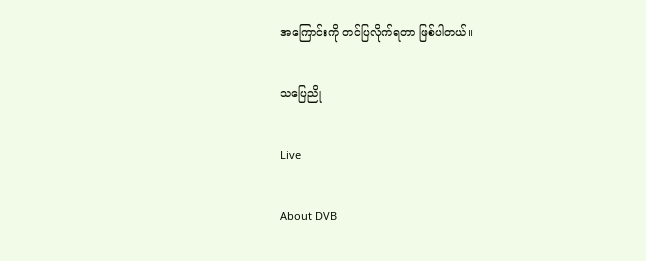အကြောင်းကို တင်ပြလိုက်ရတာ ဖြစ်ပါတယ်။

သပြေညို

Live

About DVB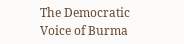The Democratic Voice of Burma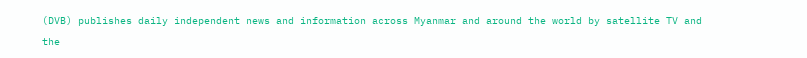(DVB) publishes daily independent news and information across Myanmar and around the world by satellite TV and the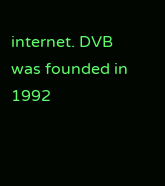internet. DVB was founded in 1992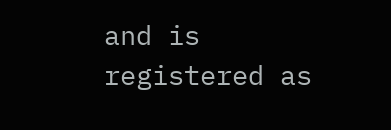and is registered as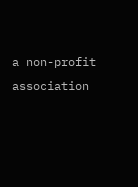a non-profit association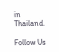in Thailand.

Follow Us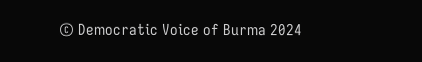© Democratic Voice of Burma 2024